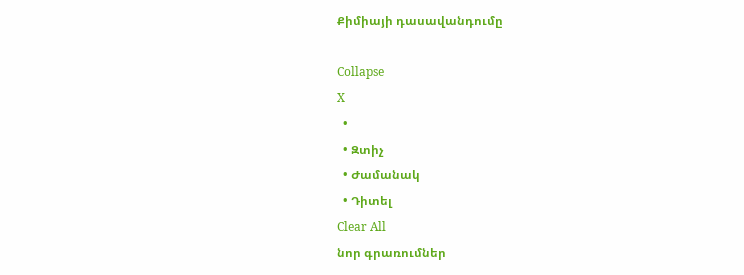Քիմիայի դասավանդումը

Collapse
X
  •
  • Զտիչ
  • Ժամանակ
  • Դիտել
Clear All
նոր գրառումներ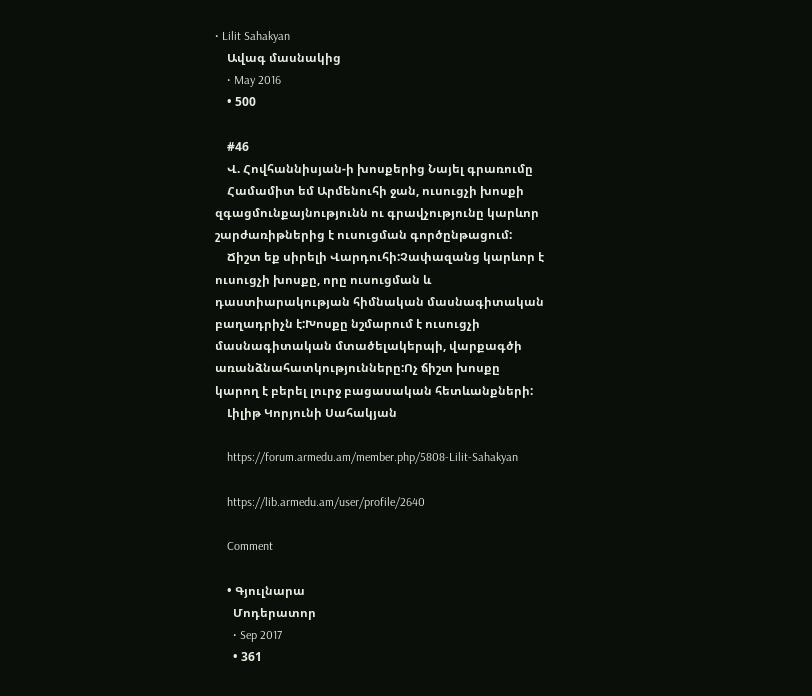• Lilit Sahakyan
    Ավագ մասնակից
    • May 2016
    • 500

    #46
    Վ. Հովհաննիսյան-ի խոսքերից Նայել գրառումը
    Համամիտ եմ Արմենուհի ջան, ուսուցչի խոսքի զգացմունքայնությունն ու գրավչությունը կարևոր շարժառիթներից է ուսուցման գործընթացում:
    Ճիշտ եք սիրելի Վարդուհի:Չափազանց կարևոր է ուսուցչի խոսքը, որը ուսուցման և դաստիարակության հիմնական մասնագիտական բաղադրիչն է:Խոսքը նշմարում է ուսուցչի մասնագիտական մտածելակերպի, վարքագծի առանձնահատկությունները:Ոչ ճիշտ խոսքը կարող է բերել լուրջ բացասական հետևանքների:
    Լիլիթ Կորյունի Սահակյան

    https://forum.armedu.am/member.php/5808-Lilit-Sahakyan

    https://lib.armedu.am/user/profile/2640

    Comment

    • Գյուլնարա
      Մոդերատոր
      • Sep 2017
      • 361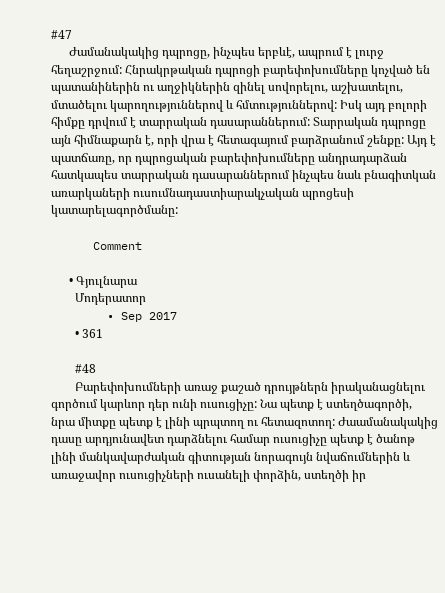#47
      Ժամանակակից դպրոցը, ինչպես երբևէ, ապրում է լուրջ հեղաշրջում: Հնրակրթական դպրոցի բարեփոխումները կոչված են պատանիներին ու աղջիկներին զինել սովորելու, աշխատելու, մտածելու կարողություններով և հմտություններով: Իսկ այդ բոլորի հիմքը դրվում է տարրական դասարաններում: Տարրական դպրոցը այն հիմնաքարն է, որի վրա է հետագայում բարձրանում շենքը: Այդ է պատճառը, որ դպրոցական բարեփոխումները անդրադարձան հատկապես տարրական դասարաններում ինչպես նաև բնագիտկան առարկաների ուսումնադաստիարակչական պրոցեսի կատարելագործմանը:

      Comment

      • Գյուլնարա
        Մոդերատոր
        • Sep 2017
        • 361

        #48
        Բարեփոխումների առաջ քաշած դրույթներն իրականացնելու գործում կարևոր դեր ունի ուսուցիչը: Նա պետք է ստեղծագործի, նրա միտքը պետք է լինի պրպտող ու հետազոտող: Ժաամանակակից դասը արդյունավետ դարձնելու համար ուսուցիչը պետք է ծանոթ լինի մանկավարժական գիտության նորագույն նվաճումներին և առաջավոր ուսուցիչների ուսանելի փորձին, ստեղծի իր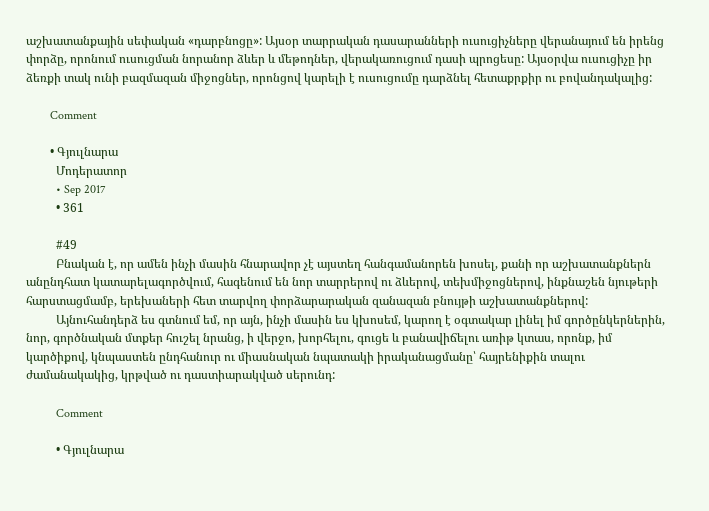աշխատանքային սեփական «դարբնոցը»: Այսօր տարրական դասարանների ուսուցիչները վերանայում են իրենց փորձը, որոնում ուսուցման նորանոր ձևեր և մեթոդներ, վերակառուցում դասի պրոցեսը: Այսօրվա ուսուցիչը իր ձեռքի տակ ունի բազմազան միջոցներ, որոնցով կարելի է ուսուցումը դարձնել հետաքրքիր ու բովանդակալից:

        Comment

        • Գյուլնարա
          Մոդերատոր
          • Sep 2017
          • 361

          #49
          Բնական է, որ ամեն ինչի մասին հնարավոր չէ այստեղ հանգամանորեն խոսել, քանի որ աշխատանքներն անընդհատ կատարելագործվում, հագենում են նոր տարրերով ու ձևերով, տեխմիջոցներով, ինքնաշեն նյութերի հարստացմամբ, երեխաների հետ տարվող փորձարարական զանազան բնույթի աշխատանքներով:
          Այնուհանդերձ ես գտնում եմ, որ այն, ինչի մասին ես կխոսեմ, կարող է օգտակար լինել իմ գործընկերներին, նոր, գործնական մտքեր հուշել նրանց, ի վերջո, խորհելու, գուցե և բանավիճելու առիթ կտաս, որոնք, իմ կարծիքով, կնպաստեն ընդհանուր ու միասնական նպատակի իրականացմանը՝ հայրենիքին տալու ժամանակակից, կրթված ու դաստիարակված սերունդ:

          Comment

          • Գյուլնարա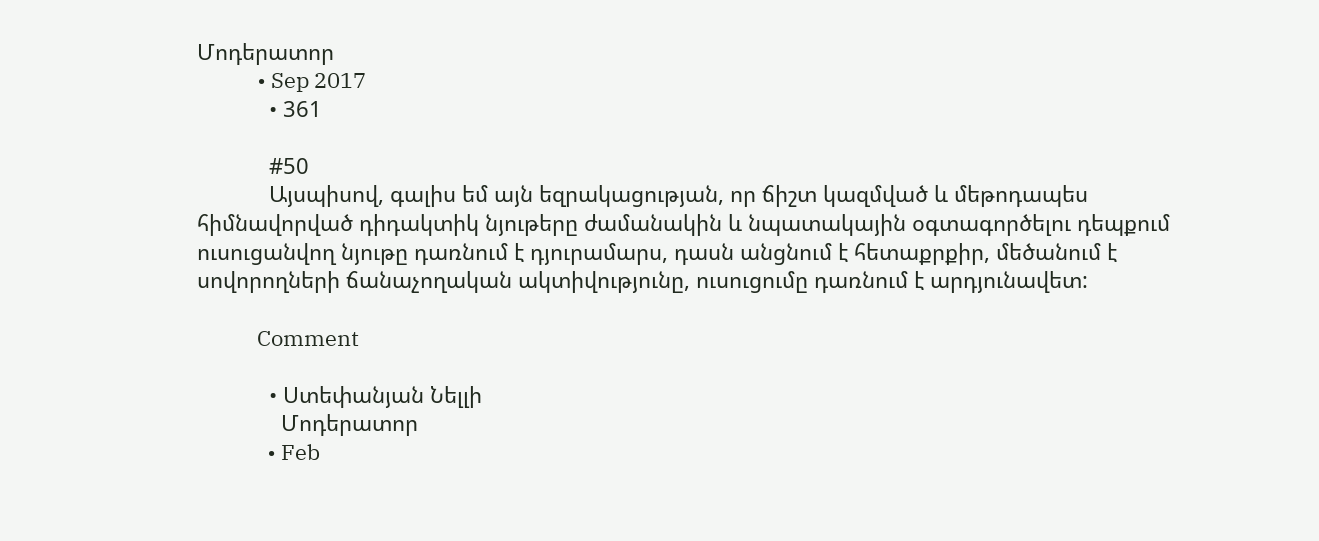Մոդերատոր
            • Sep 2017
            • 361

            #50
            Այսպիսով, գալիս եմ այն եզրակացության, որ ճիշտ կազմված և մեթոդապես հիմնավորված դիդակտիկ նյութերը ժամանակին և նպատակային օգտագործելու դեպքում ուսուցանվող նյութը դառնում է դյուրամարս, դասն անցնում է հետաքրքիր, մեծանում է սովորողների ճանաչողական ակտիվությունը, ուսուցումը դառնում է արդյունավետ:

            Comment

            • Ստեփանյան Նելլի
              Մոդերատոր
              • Feb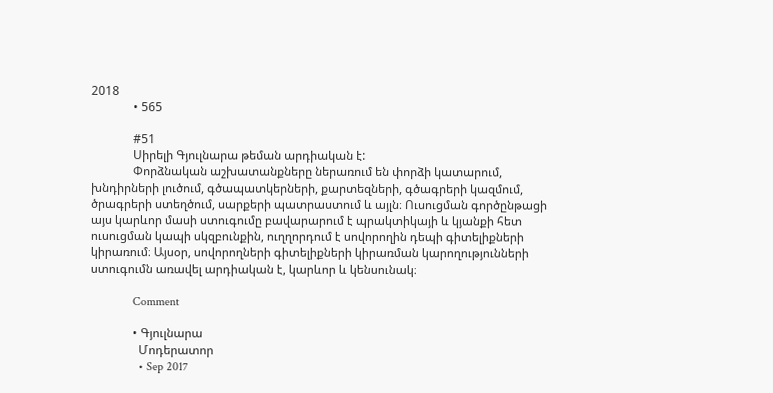2018
              • 565

              #51
              Սիրելի Գյուլնարա թեման արդիական է:
              Փորձնական աշխատանքները ներառում են փորձի կատարում, խնդիրների լուծում, գծապատկերների, քարտեզների, գծագրերի կազմում, ծրագրերի ստեղծում, սարքերի պատրաստում և այլն։ Ուսուցման գործընթացի այս կարևոր մասի ստուգումը բավարարում է պրակտիկայի և կյանքի հետ ուսուցման կապի սկզբունքին, ուղղորդում է սովորողին դեպի գիտելիքների կիրառում։ Այսօր, սովորողների գիտելիքների կիրառման կարողությունների ստուգումն առավել արդիական է, կարևոր և կենսունակ։

              Comment

              • Գյուլնարա
                Մոդերատոր
                • Sep 2017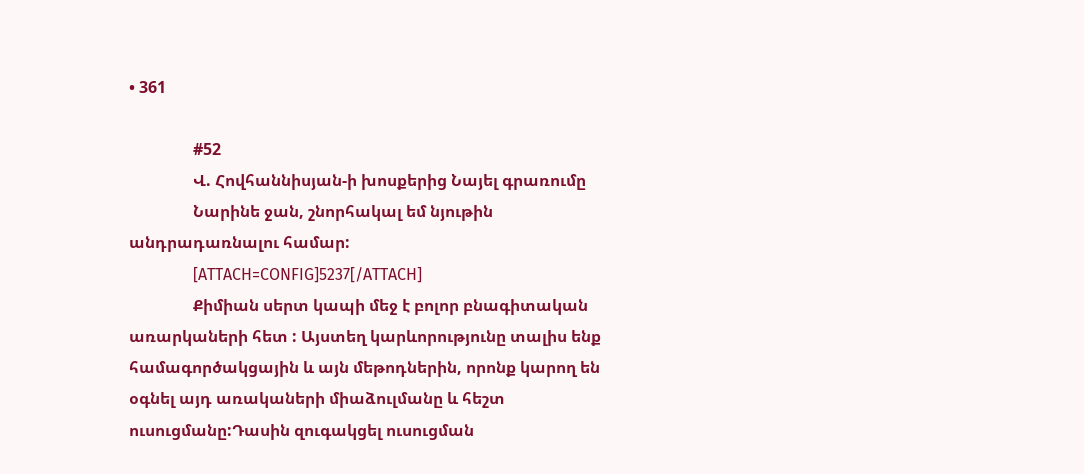• 361

                #52
                Վ. Հովհաննիսյան-ի խոսքերից Նայել գրառումը
                Նարինե ջան, շնորհակալ եմ նյութին անդրադառնալու համար:
                [ATTACH=CONFIG]5237[/ATTACH]
                Քիմիան սերտ կապի մեջ է բոլոր բնագիտական առարկաների հետ : Այստեղ կարևորությունը տալիս ենք համագործակցային և այն մեթոդներին, որոնք կարող են օգնել այդ առակաների միաձուլմանը և հեշտ ուսուցմանը:Դասին զուգակցել ուսուցման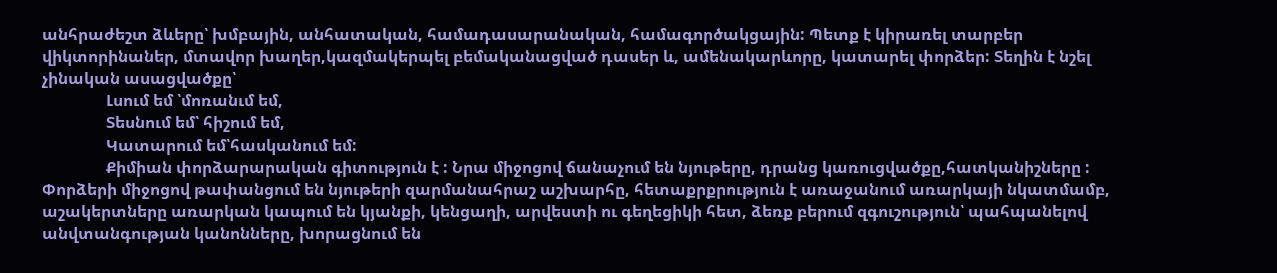անհրաժեշտ ձևերը՝ խմբային, անհատական, համադասարանական, համագործակցային: Պետք է կիրառել տարբեր վիկտորինաներ, մտավոր խաղեր,կազմակերպել բեմականացված դասեր և, ամենակարևորը, կատարել փորձեր: Տեղին է նշել չինական ասացվածքը՝
                Լսում եմ ՝մոռանւմ եմ,
                Տեսնում եմ՝ հիշում եմ,
                Կատարում եմ՝հասկանում եմ:
                Քիմիան փորձարարական գիտություն է : Նրա միջոցով ճանաչում են նյութերը, դրանց կառուցվածքը,հատկանիշները : Փորձերի միջոցով թափանցում են նյութերի զարմանահրաշ աշխարհը, հետաքրքրություն է առաջանում առարկայի նկատմամբ, աշակերտները առարկան կապում են կյանքի, կենցաղի, արվեստի ու գեղեցիկի հետ, ձեռք բերում զգուշություն՝ պահպանելով անվտանգության կանոնները, խորացնում են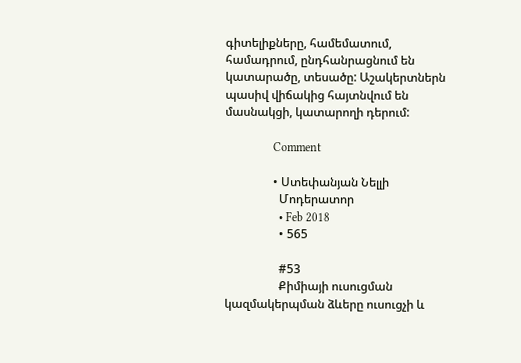գիտելիքները, համեմատում, համադրում, ընդհանրացնում են կատարածը, տեսածը: Աշակերտներն պասիվ վիճակից հայտնվում են մասնակցի, կատարողի դերում:

                Comment

                • Ստեփանյան Նելլի
                  Մոդերատոր
                  • Feb 2018
                  • 565

                  #53
                  Քիմիայի ուսուցման կազմակերպման ձևերը ուսուցչի և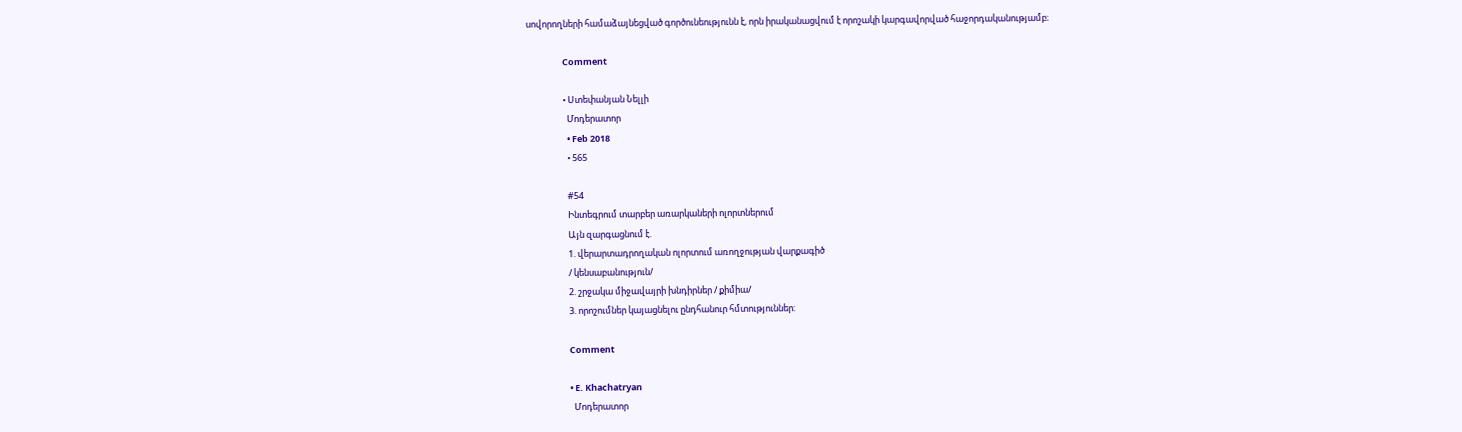սովորողների համաձայնեցված գործունեությունն է, որն իրականացվում է որոշակի կարգավորված հաջորդականությամբ։

                  Comment

                  • Ստեփանյան Նելլի
                    Մոդերատոր
                    • Feb 2018
                    • 565

                    #54
                    Ինտեգրում տարբեր առարկաների ոլորտներում
                    Այն զարգացնում է.
                    1. վերարտադրողական ոլորտում առողջության վարքագիծ
                    / կենսաբանություն/
                    2. շրջակա միջավայրի խնդիրներ / քիմիա/
                    3. որոշումներ կայացնելու ընդհանուր հմտություններ:

                    Comment

                    • E. Khachatryan
                      Մոդերատոր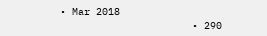• Mar 2018
                      • 290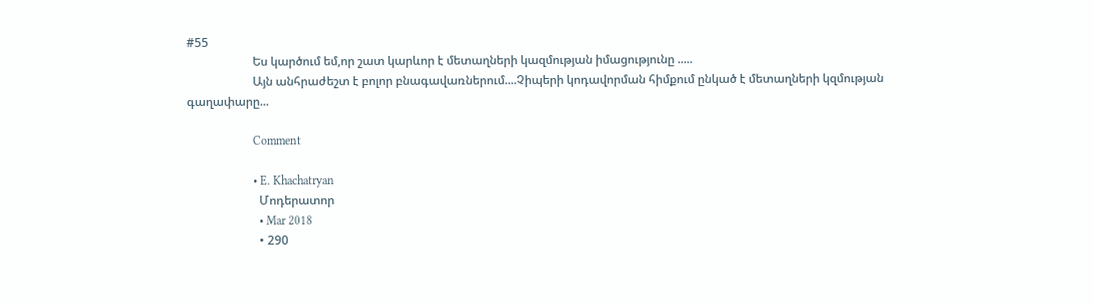#55
                      Ես կարծում եմ,որ շատ կարևոր է մետաղների կազմության իմացությունը .....
                      Այն անհրաժեշտ է բոլոր բնագավառներում....Չիպերի կոդավորման հիմքում ընկած է մետաղների կզմության գաղափարը...

                      Comment

                      • E. Khachatryan
                        Մոդերատոր
                        • Mar 2018
                        • 290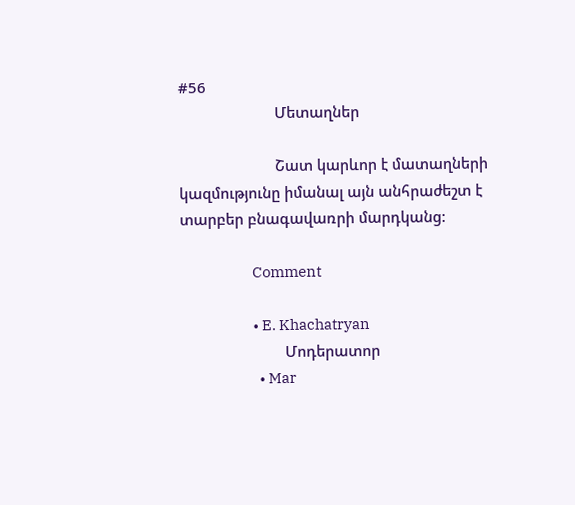#56
                        Մետաղներ

                        Շատ կարևոր է մատաղների կազմությունը իմանալ այն անհրաժեշտ է տարբեր բնագավառրի մարդկանց:

                        Comment

                        • E. Khachatryan
                          Մոդերատոր
                          • Mar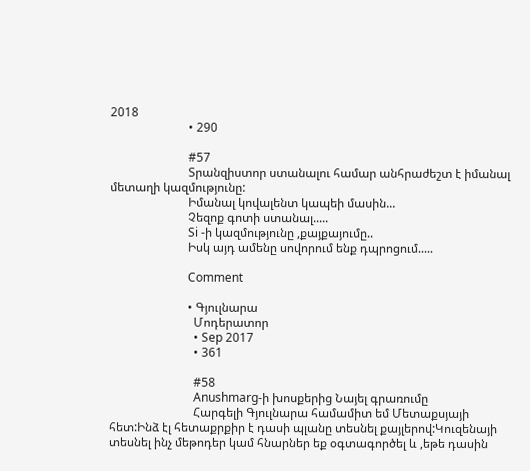2018
                          • 290

                          #57
                          Տրանզիստոր ստանալու համար անհրաժեշտ է իմանալ մետաղի կազմությունը:
                          Իմանալ կովալենտ կապեի մասին...
                          Չեզոք գոտի ստանալ.....
                          Si -ի կազմությունը ,քայքայումը..
                          Իսկ այդ ամենը սովորում ենք դպրոցում.....

                          Comment

                          • Գյուլնարա
                            Մոդերատոր
                            • Sep 2017
                            • 361

                            #58
                            Anushmarg-ի խոսքերից Նայել գրառումը
                            Հարգելի Գյուլնարա համամիտ եմ Մետաքսյայի հետ:Ինձ էլ հետաքրքիր է դասի պլանը տեսնել քայլերով:Կուզենայի տեսնել ինչ մեթոդեր կամ հնարներ եք օգտագործել և ,եթե դասին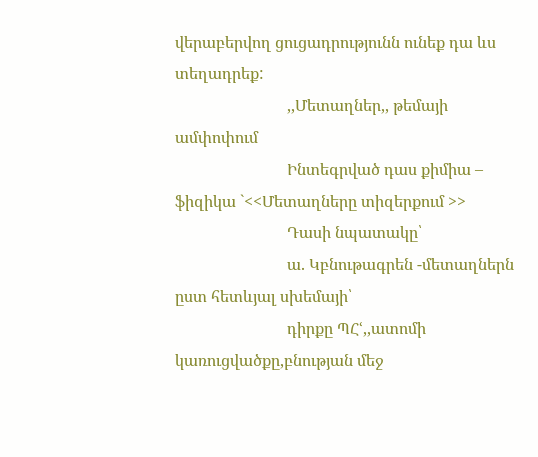վերաբերվող ցուցադրությունն ունեք դա ևս տեղադրեք:
                            ,,Մետաղներ,, թեմայի ամփոփում
                            Ինտեգրված դաս քիմիա – ֆիզիկա `<<Մետաղները տիզերքում >>
                            Դասի նպատակը՝
                            ա. Կբնութագրեն -մետաղներն ըստ հետևյալ սխեմայի՝
                            դիրքը ՊՀՙ,,ատոմի կառուցվածքը,բնության մեջ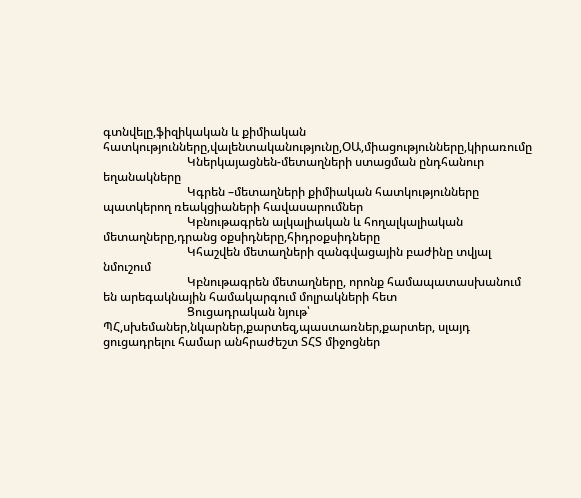գտնվելը,ֆիզիկական և քիմիական հատկությունները,վալենտականությունը,ՕԱ,միացությունները,կիրառումը
                            Կներկայացնեն-մետաղների ստացման ընդհանուր եղանակները
                            Կգրեն –մետաղների քիմիական հատկությունները պատկերող ռեակցիաների հավասարումներ
                            Կբնութագրեն ալկալիական և հողալկալիական մետաղները,դրանց օքսիդները,հիդրօքսիդները
                            Կհաշվեն մետաղների զանգվացային բաժինը տվյալ նմուշում
                            Կբնութագրեն մետաղները, որոնք համապատասխանում են արեգակնային համակարգում մոլրակների հետ
                            Ցուցադրական նյութ՝ ՊՀ,սխեմաներ,նկարներ,քարտեզ,պաստառներ,քարտեր, սլայդ ցուցադրելու համար անհրաժեշտ ՏՀՏ միջոցներ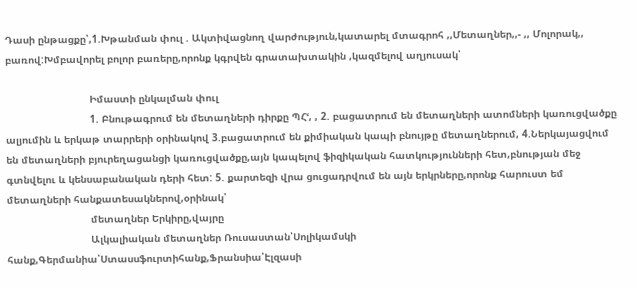Դասի ընթացքը՝,1.Խթանման փուլ . Ակտիվացնող վարժություն,կատարել մտագրոհ ,,Մետաղներ,,- ,, Մոլորակ,, բառով:Խմբավորել բոլոր բառերը,որոնք կգրվեն գրատախտակին ,կազմելով աղյուսակ՝

                            Իմաստի ընկալման փուլ
                            1. Բնութագրում են մետաղների դիրքը ՊՀՙ, , 2. բացատրում են մետաղների ատոմների կառուցվածքը ալյումին և երկաթ տարրերի օրինակով 3.բացատրում են քիմիական կապի բնույթը մետաղներում, 4.Ներկայացվում են մետաղների բյուրեղացանցի կառուցվածքը,այն կապելով ֆիզիկական հատկությունների հետ,բնության մեջ գտնվելու և կենսաբանական դերի հետ: 5. քարտեզի վրա ցուցադրվում են այն երկրները,որոնք հարուստ եմ մետաղների հանքատեսակներով,օրինակ՝
                            մետաղներ Երկիրը,վայրը
                            Ալկալիական մետաղներ Ռուսաստան՝Սոլիկամսկի հանք,Գերմանիա՝Ստասսֆուրտիհանք,Ֆրանսիա՝Էլզասի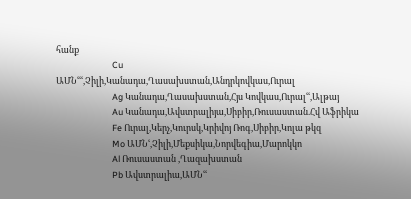հանք
                            Cu ԱՄՆՙՙՙ,Չիլի,Կանադա,Ղասախստան,Անդրկովկաս,Ուրալ
                            Ag Կանադա,Ղասախստան,Հյս Կովկաս,Ուրալՙՙ,Ալթայ
                            Au Կանադա,Ավստրալիյա,Սիբիր,Ռուսաստան.Հվ Աֆրիկա
                            Fe Ուրալ,Կերչ,Կուրսկ,Կրիվոյ Ռոգ,Սիբիր,Կոլա թկզ
                            Mo ԱՄՆՙ,Չիլի,Մեքսիկա,Նորվեգիա,Մարոկկո
                            Al Ռուսաստան ,Ղազախստան
                            Pb Ավստրալիա,ԱՄՆՙՙ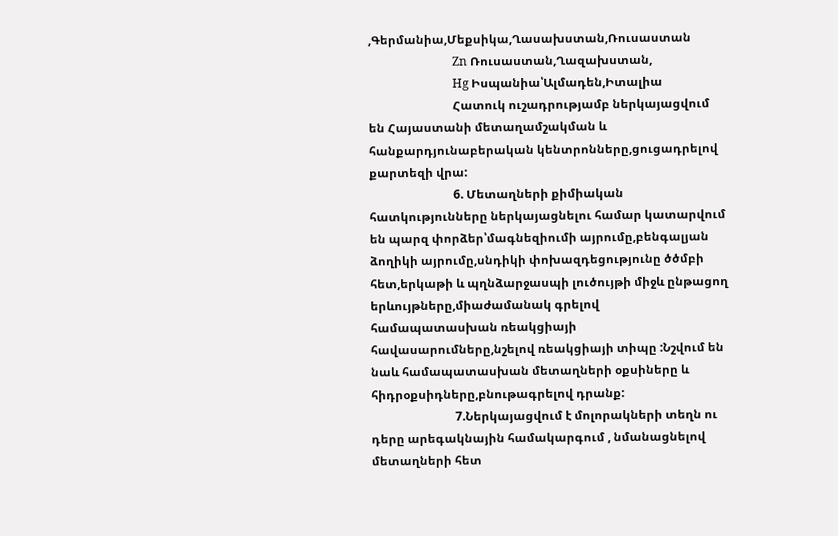,Գերմանիա,Մեքսիկա,Ղասախստան,Ռուսաստան
                            Zn Ռուսաստան,Ղազախստան,
                            Hg Իսպանիա՝Ալմադեն,Իտալիա
                            Հատուկ ուշադրությամբ ներկայացվում են Հայաստանի մետաղամշակման և հանքարդյունաբերական կենտրոնները,ցուցադրելով քարտեզի վրա:
                            6. Մետաղների քիմիական հատկությունները ներկայացնելու համար կատարվում են պարզ փորձեր՝մագնեզիումի այրումը,բենգալյան ձողիկի այրումը,սնդիկի փոխազդեցությունը ծծմբի հետ,երկաթի և պղնձարջասպի լուծույթի միջև ընթացող երևույթները,միաժամանակ գրելով համապատասխան ռեակցիայի հավասարումները,նշելով ռեակցիայի տիպը :Նշվում են նաև համապատասխան մետաղների օքսիները և հիդրօքսիդները,բնութագրելով դրանք:
                            7.Ներկայացվում է մոլորակների տեղն ու դերը արեգակնային համակարգում , նմանացնելով մետաղների հետ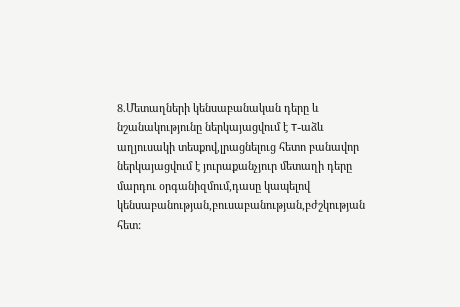8.Մետաղների կենսաբանական դերը և նշանակությունը ներկայացվում է T-աձև աղյուսակի տեսքով,լրացնելուց հետո բանավոր ներկայացվում է յուրաքանչյուր մետաղի դերը մարդու օրգանիզմում,դասը կապելով կենսաբանության,բուսաբանության,բժշկության հետ: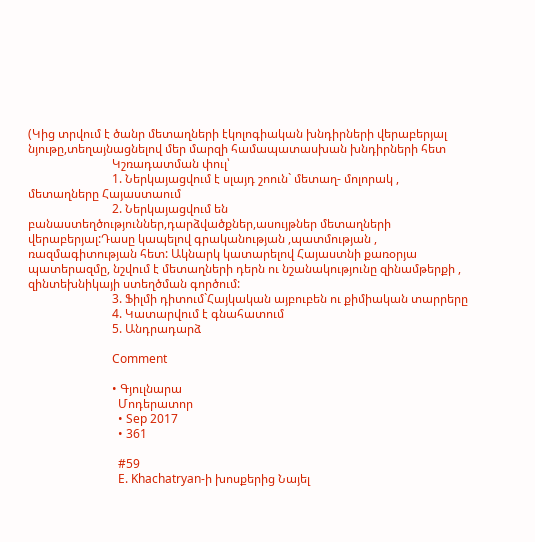(Կից տրվում է ծանր մետաղների էկոլոգիական խնդիրների վերաբերյալ նյութը,տեղայնացնելով մեր մարզի համապատասխան խնդիրների հետ
                            Կշռադատման փուլ՝
                            1. Ներկայացվում է սլայդ շոուն` մետաղ- մոլորակ , մետաղները Հայաստաում
                            2. Ներկայացվում են բանաստեղծություններ,դարձվածքներ,ասույթներ մետաղների վերաբերյալ:Դասը կապելով գրականության ,պատմության , ռազմագիտության հետ: Ակնարկ կատարելով Հայաստնի քառօրյա պատերազմը, նշվում է մետաղների դերն ու նշանակությունը զինամթերքի , զինտեխնիկայի ստեղծման գործում:
                            3. Ֆիլմի դիտում`Հայկական այբուբեն ու քիմիական տարրերը
                            4. Կատարվում է գնահատում
                            5. Անդրադարձ

                            Comment

                            • Գյուլնարա
                              Մոդերատոր
                              • Sep 2017
                              • 361

                              #59
                              E. Khachatryan-ի խոսքերից Նայել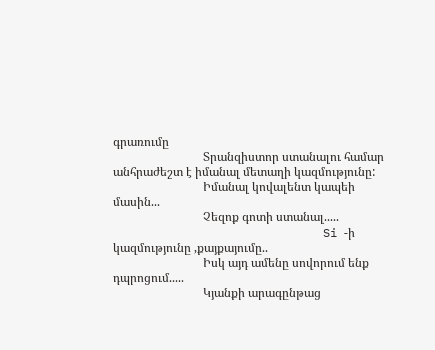գրառումը
                              Տրանզիստոր ստանալու համար անհրաժեշտ է իմանալ մետաղի կազմությունը:
                              Իմանալ կովալենտ կապեի մասին...
                              Չեզոք գոտի ստանալ.....
                              Si -ի կազմությունը ,քայքայումը..
                              Իսկ այդ ամենը սովորում ենք դպրոցում.....
                              Կյանքի արագընթաց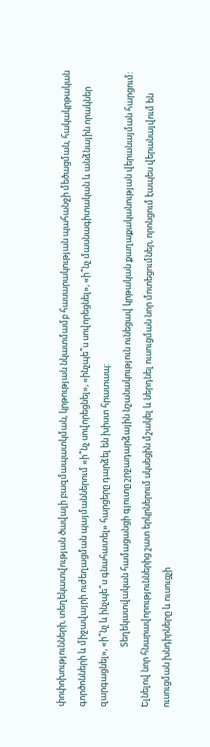փոփոխությունների, տեղեկատվության ծավալի բազմապատկման, կրթության նկատմամբ հասարակության պահանջի մեծացման, հակակրթական գործոնների և միջավայրի ուժեղացման պայմաններում «ի՞նչ սովորեցնել», «ինչպե՞ս սովորեցնել», «ի՞նչ մասնագիտական և անձնային որակներ զարգացնել», «ի՞նչ և ինչպե՞ս գնահատել» հարցերը դարձել են խիստ հրատապ:
                              Տեղեկատվական համացանցի գյուտը շրջադարձային նշանակություն ունեցավ կրթական քաղաքականության վերանայման հարցում: Ելնելով նոր հնարավորություններից շատ երկրներում սկսեցին մշակել և ներդնել ուսուցման նոր մոտեցումներ, որոնցում էապես վերանայվում են ուսուցման խնդիրները և ուսուցչի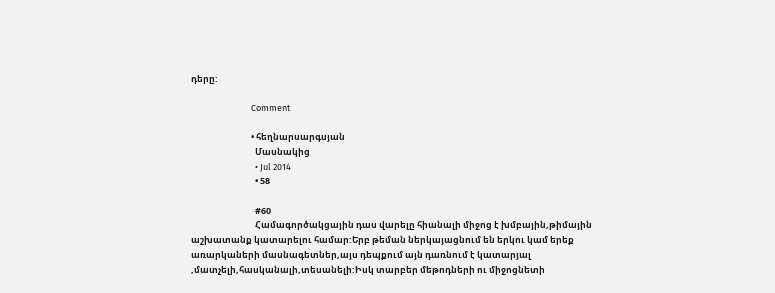դերը:

                              Comment

                              • հեղնարսարգսյան
                                Մասնակից
                                • Jul 2014
                                • 58

                                #60
                                Համագործակցային դաս վարելը հիանալի միջոց է խմբային,թիմային աշխատանք կատարելու համար:Երբ թեման ներկայացնում են երկու կամ երեք առարկաների մասնագետներ,այս դեպքում այն դառնում է կատարյալ ,մատչելի,հասկանալի,տեսանելի:Իսկ տարբեր մեթոդների ու միջոցնետի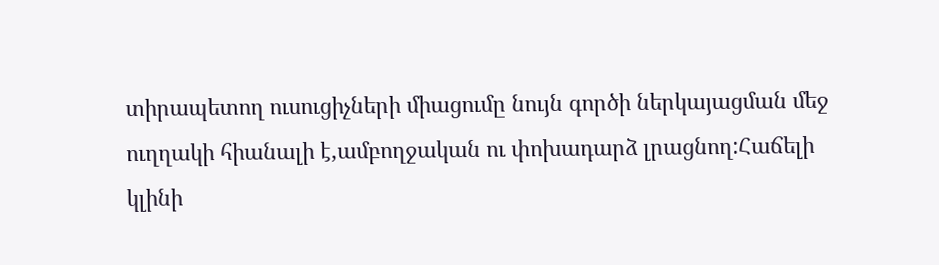տիրապետող ուսուցիչների միացումը նույն գործի ներկայացման մեջ ուղղակի հիանալի է,ամբողջական ու փոխադարձ լրացնող:Հաճելի կլինի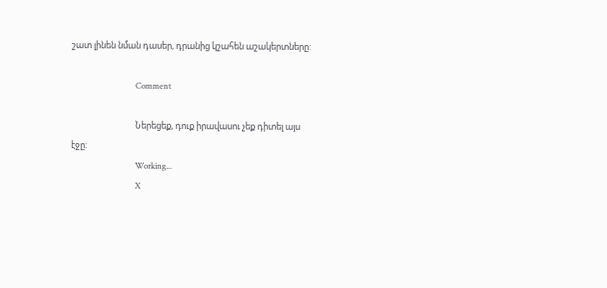շատ լինեն նման դասեր, դրանից կշահեն աշակերտները:

                                Comment

                                Ներեցեք, դուք իրավասու չեք դիտել այս էջը:
                                Working...
                                X